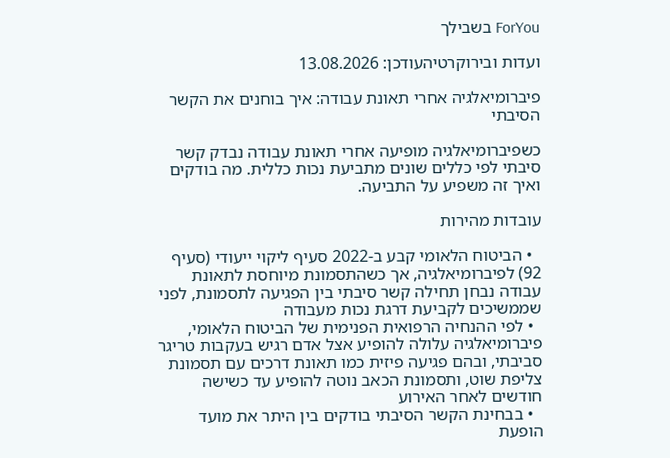ForYou בשבילך

ועדות ובירוקרטיהעודכן: 13.08.2026

פיברומיאלגיה אחרי תאונת עבודה: איך בוחנים את הקשר הסיבתי

כשפיברומיאלגיה מופיעה אחרי תאונת עבודה נבדק קשר סיבתי לפי כללים שונים מתביעת נכות כללית. מה בודקים ואיך זה משפיע על התביעה.

עובדות מהירות

  • הביטוח הלאומי קבע ב-2022 סעיף ליקוי ייעודי (סעיף 92) לפיברומיאלגיה, אך כשהתסמונת מיוחסת לתאונת עבודה נבחן תחילה קשר סיבתי בין הפגיעה לתסמונת, לפני שממשיכים לקביעת דרגת נכות מעבודה
  • לפי ההנחיה הרפואית הפנימית של הביטוח הלאומי, פיברומיאלגיה עלולה להופיע אצל אדם רגיש בעקבות טריגר סביבתי, ובהם פגיעה פיזית כמו תאונת דרכים עם תסמונת צליפת שוט, ותסמונת הכאב נוטה להופיע עד כשישה חודשים לאחר האירוע
  • בבחינת הקשר הסיבתי בודקים בין היתר את מועד הופעת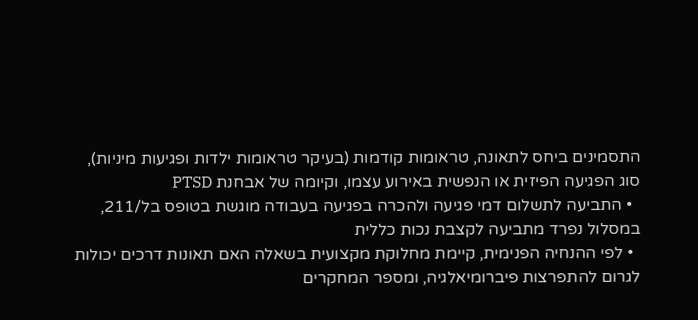התסמינים ביחס לתאונה, טראומות קודמות (בעיקר טראומות ילדות ופגיעות מיניות), סוג הפגיעה הפיזית או הנפשית באירוע עצמו, וקיומה של אבחנת PTSD
  • התביעה לתשלום דמי פגיעה ולהכרה בפגיעה בעבודה מוגשת בטופס בל/211, במסלול נפרד מתביעה לקצבת נכות כללית
  • לפי ההנחיה הפנימית, קיימת מחלוקת מקצועית בשאלה האם תאונות דרכים יכולות לגרום להתפרצות פיברומיאלגיה, ומספר המחקרים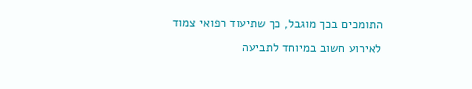התומכים בכך מוגבל, כך שתיעוד רפואי צמוד לאירוע חשוב במיוחד לתביעה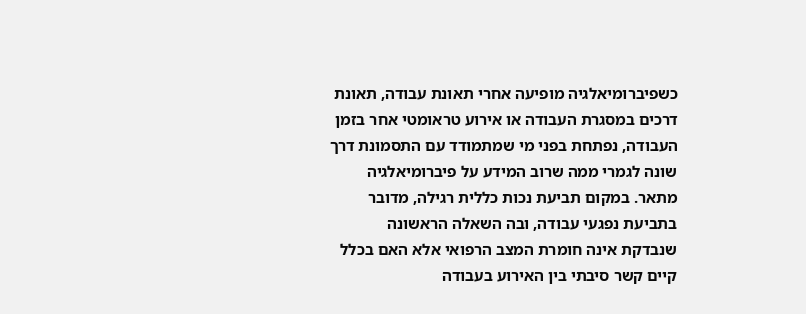כשפיברומיאלגיה מופיעה אחרי תאונת עבודה, תאונת דרכים במסגרת העבודה או אירוע טראומטי אחר בזמן העבודה, נפתחת בפני מי שמתמודד עם התסמונת דרך שונה לגמרי ממה שרוב המידע על פיברומיאלגיה מתאר. במקום תביעת נכות כללית רגילה, מדובר בתביעת נפגעי עבודה, ובה השאלה הראשונה שנבדקת אינה חומרת המצב הרפואי אלא האם בכלל קיים קשר סיבתי בין האירוע בעבודה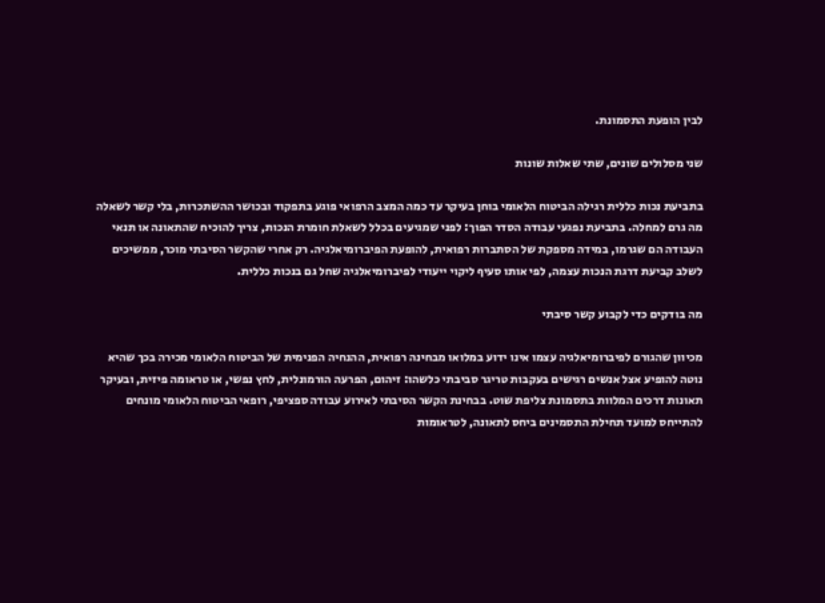לבין הופעת התסמונת.

שני מסלולים שונים, שתי שאלות שונות

בתביעת נכות כללית רגילה הביטוח הלאומי בוחן בעיקר עד כמה המצב הרפואי פוגע בתפקוד ובכושר ההשתכרות, בלי קשר לשאלה מה גרם למחלה. בתביעת נפגעי עבודה הסדר הפוך: לפני שמגיעים בכלל לשאלת חומרת הנכות, צריך להוכיח שהתאונה או תנאי העבודה הם שגרמו, במידה מספקת של הסתברות רפואית, להופעת הפיברומיאלגיה. רק אחרי שהקשר הסיבתי מוכר, ממשיכים לשלב קביעת דרגת הנכות עצמה, לפי אותו סעיף ליקוי ייעודי לפיברומיאלגיה שחל גם בנכות כללית.

מה בודקים כדי לקבוע קשר סיבתי

מכיוון שהגורם לפיברומיאלגיה עצמו אינו ידוע במלואו מבחינה רפואית, ההנחיה הפנימית של הביטוח הלאומי מכירה בכך שהיא נוטה להופיע אצל אנשים רגישים בעקבות טריגר סביבתי כלשהו: זיהום, הפרעה הורמונלית, לחץ נפשי, או טראומה פיזית, ובעיקר תאונות דרכים המלוות בתסמונת צליפת שוט. בבחינת הקשר הסיבתי לאירוע עבודה ספציפי, רופאי הביטוח הלאומי מונחים להתייחס למועד תחילת התסמינים ביחס לתאונה, לטראומות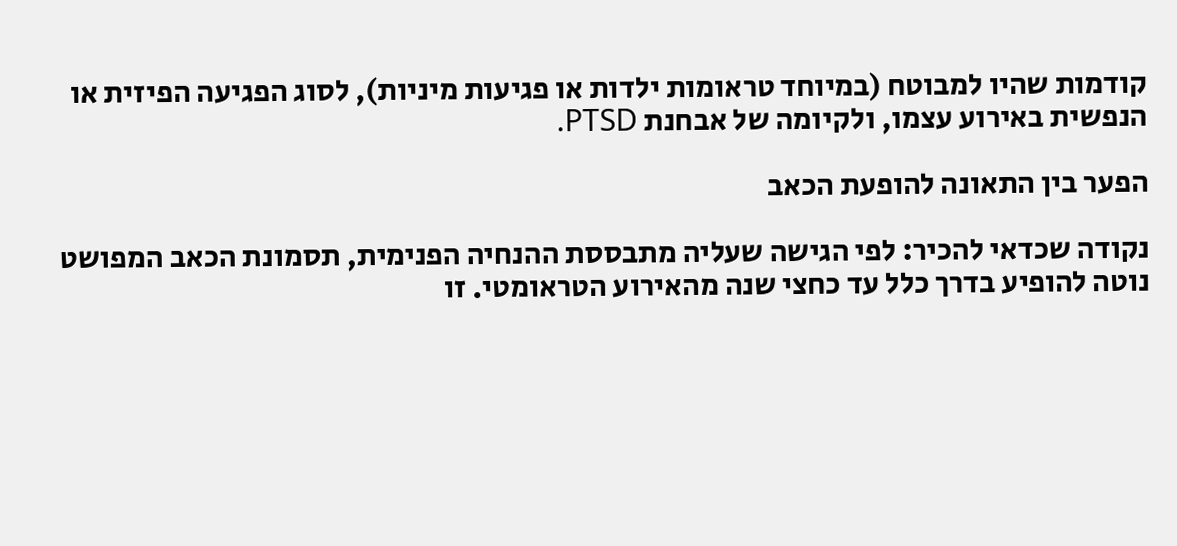קודמות שהיו למבוטח (במיוחד טראומות ילדות או פגיעות מיניות), לסוג הפגיעה הפיזית או הנפשית באירוע עצמו, ולקיומה של אבחנת PTSD.

הפער בין התאונה להופעת הכאב

נקודה שכדאי להכיר: לפי הגישה שעליה מתבססת ההנחיה הפנימית, תסמונת הכאב המפושט נוטה להופיע בדרך כלל עד כחצי שנה מהאירוע הטראומטי. זו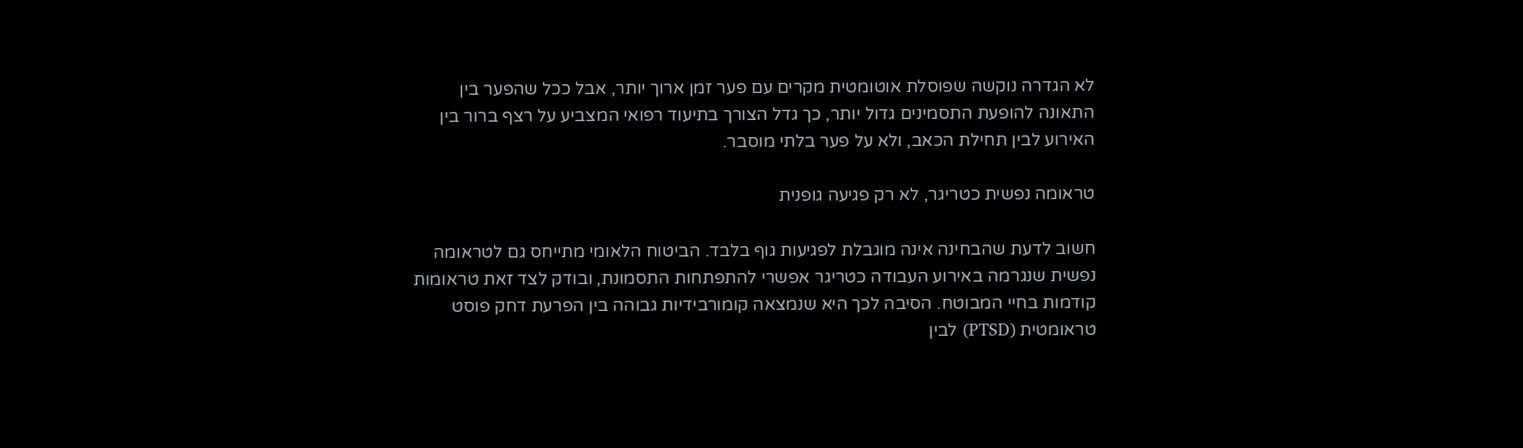לא הגדרה נוקשה שפוסלת אוטומטית מקרים עם פער זמן ארוך יותר, אבל ככל שהפער בין התאונה להופעת התסמינים גדול יותר, כך גדל הצורך בתיעוד רפואי המצביע על רצף ברור בין האירוע לבין תחילת הכאב, ולא על פער בלתי מוסבר.

טראומה נפשית כטריגר, לא רק פגיעה גופנית

חשוב לדעת שהבחינה אינה מוגבלת לפגיעות גוף בלבד. הביטוח הלאומי מתייחס גם לטראומה נפשית שנגרמה באירוע העבודה כטריגר אפשרי להתפתחות התסמונת, ובודק לצד זאת טראומות קודמות בחיי המבוטח. הסיבה לכך היא שנמצאה קומורבידיות גבוהה בין הפרעת דחק פוסט טראומטית (PTSD) לבין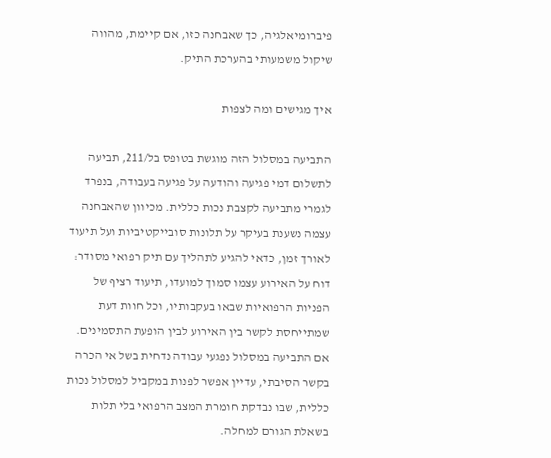פיברומיאלגיה, כך שאבחנה כזו, אם קיימת, מהווה שיקול משמעותי בהערכת התיק.

איך מגישים ומה לצפות

התביעה במסלול הזה מוגשת בטופס בל/211, תביעה לתשלום דמי פגיעה והודעה על פגיעה בעבודה, בנפרד לגמרי מתביעה לקצבת נכות כללית. מכיוון שהאבחנה עצמה נשענת בעיקר על תלונות סובייקטיביות ועל תיעוד לאורך זמן, כדאי להגיע לתהליך עם תיק רפואי מסודר: דוח על האירוע עצמו סמוך למועדו, תיעוד רציף של הפניות הרפואיות שבאו בעקבותיו, וכל חוות דעת שמתייחסת לקשר בין האירוע לבין הופעת התסמינים. אם התביעה במסלול נפגעי עבודה נדחית בשל אי הכרה בקשר הסיבתי, עדיין אפשר לפנות במקביל למסלול נכות כללית, שבו נבדקת חומרת המצב הרפואי בלי תלות בשאלת הגורם למחלה.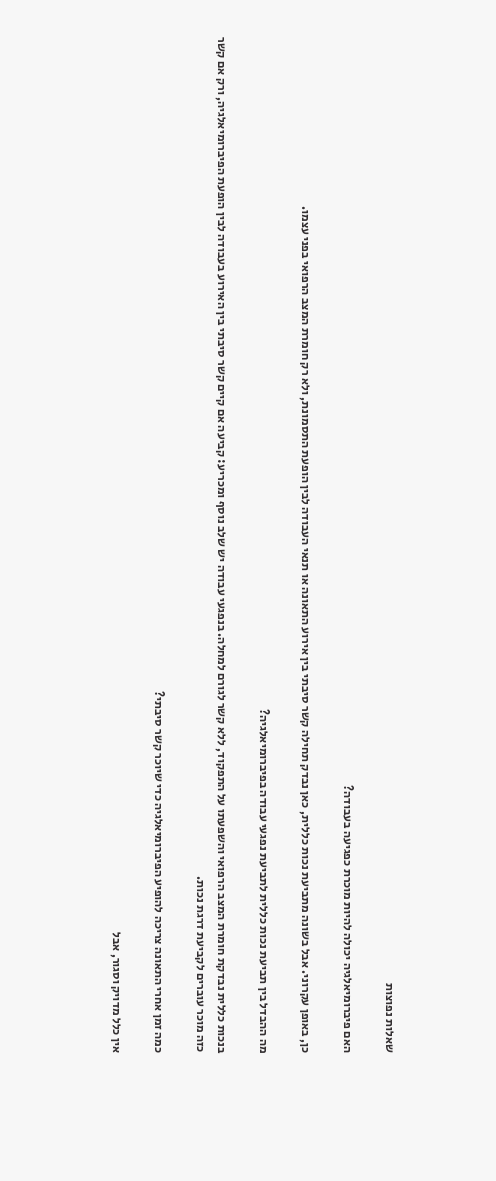שאלות נפוצות

האם פיברומיאלגיה יכולה להיות מוכרת כפגיעה בעבודה?

כן, באופן עקרוני. אבל בשונה מתביעת נכות כללית, כאן נבדק תחילה קשר סיבתי בין אירוע התאונה או תנאי העבודה לבין הופעת התסמונת, ולא רק חומרת המצב הרפואי בפני עצמו.

מה ההבדל בין תביעת נכות כללית לתביעת נפגעי עבודה בפיברומיאלגיה?

בנכות כללית נבדקת חומרת המצב הרפואי והשפעתו על התפקוד, ללא קשר לגורם למחלה. בנפגעי עבודה יש שלב נוסף ומכריע: קביעה אם קיים קשר סיבתי בין האירוע בעבודה לבין הופעת הפיברומיאלגיה, ורק אם קשר כזה מוכר עוברים לקביעת דרגת נכות.

כמה זמן אחרי התאונה צריכה להופיע הפיברומיאלגיה כדי שיוכר קשר סיבתי?

אין כלל מדויק וסגור, אבל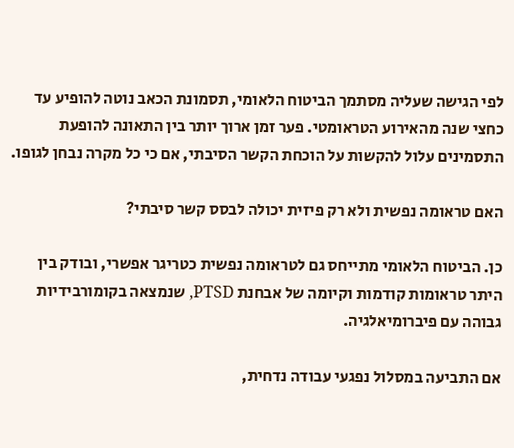לפי הגישה שעליה מסתמך הביטוח הלאומי, תסמונת הכאב נוטה להופיע עד כחצי שנה מהאירוע הטראומטי. פער זמן ארוך יותר בין התאונה להופעת התסמינים עלול להקשות על הוכחת הקשר הסיבתי, אם כי כל מקרה נבחן לגופו.

האם טראומה נפשית ולא רק פיזית יכולה לבסס קשר סיבתי?

כן. הביטוח הלאומי מתייחס גם לטראומה נפשית כטריגר אפשרי, ובודק בין היתר טראומות קודמות וקיומה של אבחנת PTSD, שנמצאה בקומורבידיות גבוהה עם פיברומיאלגיה.

אם התביעה במסלול נפגעי עבודה נדחית,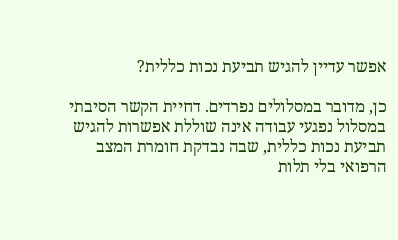אפשר עדיין להגיש תביעת נכות כללית?

כן, מדובר במסלולים נפרדים. דחיית הקשר הסיבתי במסלול נפגעי עבודה אינה שוללת אפשרות להגיש תביעת נכות כללית, שבה נבדקת חומרת המצב הרפואי בלי תלות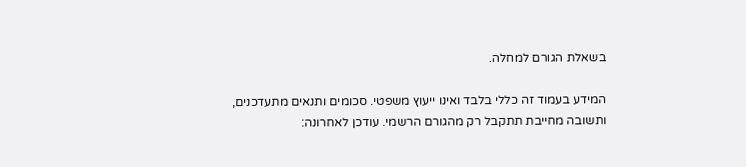בשאלת הגורם למחלה.

המידע בעמוד זה כללי בלבד ואינו ייעוץ משפטי. סכומים ותנאים מתעדכנים, ותשובה מחייבת תתקבל רק מהגורם הרשמי. עודכן לאחרונה: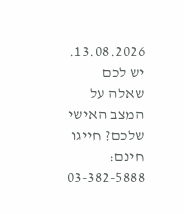13.08.2026. יש לכם שאלה על המצב האישי שלכם? חייגו חינם: 03-382-5888